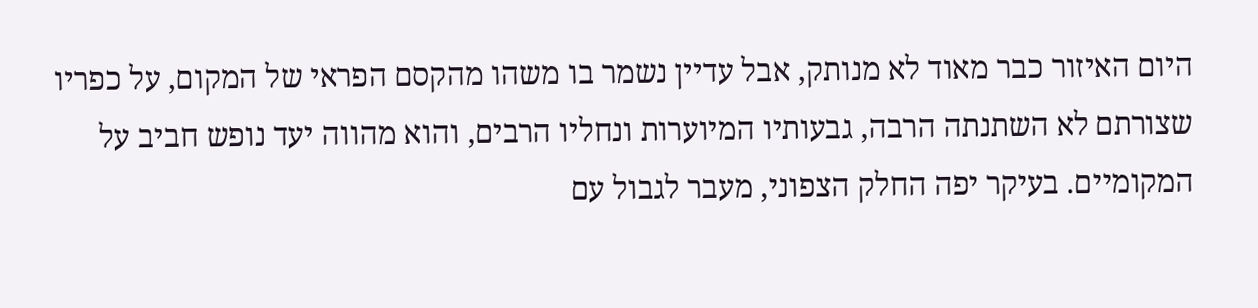היום האיזור כבר מאוד לא מנותק, אבל עדיין נשמר בו משהו מהקסם הפראי של המקום, על כפריו שצורתם לא השתנתה הרבה, גבעותיו המיוערות ונחליו הרבים, והוא מהווה יעד נופש חביב על המקומיים. בעיקר יפה החלק הצפוני, מעבר לגבול עם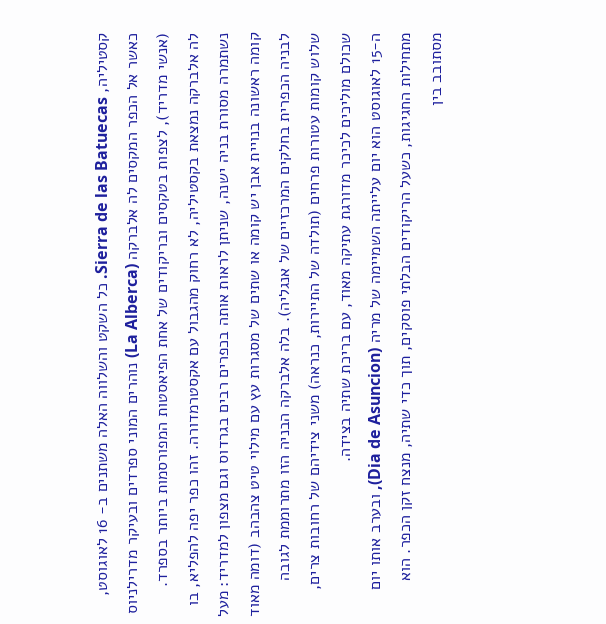קסטיליה, Sierra de las Batuecas. כל השקט והשלווה האלה משתנים ב- 16 לאוגוסט, כאשר אל הכפר המקסים לה אלברקה (La Alberca) נוהרים המוני ספרדים ובעיקר מדרילניוס (אנשי מדריד), לצפות בטקסים ובריקודים של אחת הפיאסטות המפורסמות ביותר בספרד.
לה אלברקה נמצאת בקסטיליה, לא רחוק מהגבול עם אקסטרמדורה. זהו כפר יפה להפליא, בו נשתמרה מסורת בניה ישנה, שניתן לראות אותה בכפרים רבים בגרדוס וגם מצפון למדריד: מעל קומה ראשונה בנויית אבן יש קומה או שתים של מסגרות עץ עם מילוי טיט צהבהב (דומה מאוד לבניה הכפרית בחלקים המרכזיים של אנגליה). בלה אלברקה הבניה הזו מתרוממת לגובה שלוש קומות עטורות פרחים (תולדה של התיירות, כנראה) משני צידיהם של רחובות צרים, שכולם מוליכים לכיכר מדורגת עתיקה מאוד, עם בריכת שתיה בצידה.
ה-15 לאוגוסט הוא יום עלייתה השמיימה של מריה (Dia de Asuncion), ובערב אותו יום מתחילות החגיגות, כשעל הריקודים הבלתי פוסקים, תוך כדי שתיה, מנצח זקן הכפר. הוא מסתובב בין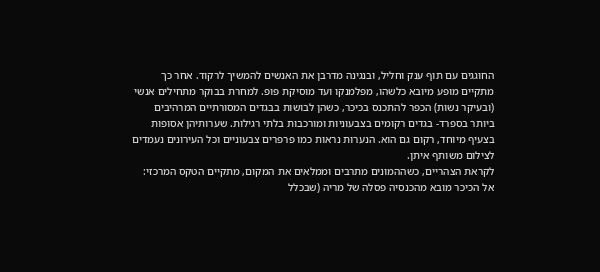החוגגים עם תוף ענק וחליל, ובנגינה מדרבן את האנשים להמשיך לרקוד. אחר כך מתקיים מופע מיובא כלשהו, מפלמנקו ועד מוסיקת פופ. למחרת בבוקר מתחילים אנשי (ובעיקר נשות) הכפר להתכנס בכיכר, כשהן לבושות בבגדים המסורתיים המרהיבים ביותר בספרד- בגדים רקומים בצבעוניות ומורכבות בלתי רגילות. שערותיהן אסופות בצעיף מיוחד, רקום גם הוא. הנערות נראות כמו פרפרים צבעוניים וכל העירונים נעמדים לצילום משותף איתן.
לקראת הצהריים, כשההמונים מתרבים וממלאים את המקום, מתקיים הטקס המרכזי: אל הכיכר מובא מהכנסיה פסלה של מריה (שבכלל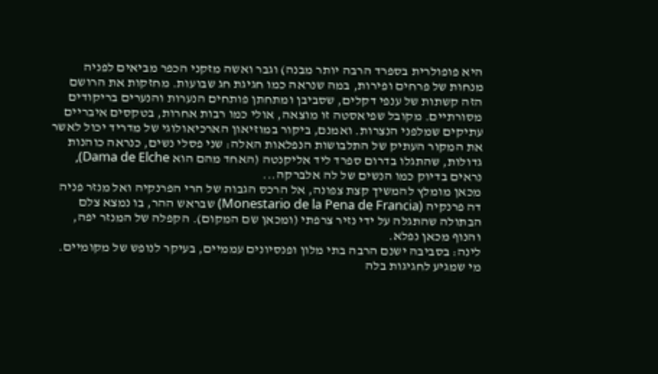היא פופולרית בספרד הרבה יותר מבנה) וגבר ואשה מזקני הכפר מביאים לפניה מנחות של פרחים ופירות, במה שנראה כמו חגיגת חג שבועות. מחזקות את הרושם הזה קשתות של ענפי דקלים, שסביבן ומתחתן פותחים הנערות והנערים בריקודים מסורתיים. מקובל שפיאסטה זו מוצאה, אולי כמו רבות אחרות, בטקסים איבריים עתיקים שמלפני הנצרות. ואמנם, ביקור במוזיאון הארכיאולוגי של מדריד יכול לאשר את המקור העתיק של התלבושות הנפלאות האלה: שני פסלי נשים, כנראה כוהנות גדולות, שהתגלו בדרום ספרד ליד אליקנטה (האחד מהם הוא Dama de Elche), נראים בדיוק כמו הנשים של לה אלברקה...
מכאן מומלץ להמשיך קצת צפונה, אל הרכס הגבוה של הרי הפרנקיה ואל מנזר פניה דה פרנקיה (Monestario de la Pena de Francia) שבראש ההר, בו נמצא צלם הבתולה שהתגלה על ידי נזיר צרפתי (ומכאן שם המקום). הקפלה של המנזר יפה, והנוף מכאן נפלא.
לינה: בסביבה ישנם הרבה בתי מלון ופנסיונים עממיים, בעיקר לנופש של מקומיים. מי שמגיע לחגיגות בלה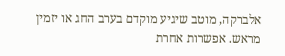אלברקה, מוטב שיגיע מוקדם בערב החג או יזמין מראש. אפשרות אחרת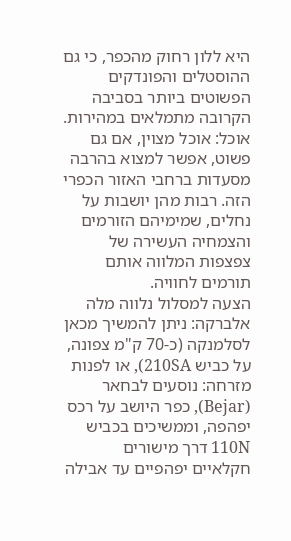היא ללון רחוק מהכפר, כי גם ההוסטלים והפונדקים הפשוטים ביותר בסביבה הקרובה מתמלאים במהירות. אוכל: אוכל מצוין, אם גם פשוט, אפשר למצוא בהרבה מסעדות ברחבי האזור הכפרי הזה. רבות מהן יושבות על נחלים, שמימיהם הזורמים והצמחיה העשירה של צפצפות המלווה אותם תורמים לחוויה.
הצעה למסלול נלווה מלה אלברקה: ניתן להמשיך מכאן לסלמנקה (כ-70 ק"מ צפונה, על כביש 210SA), או לפנות מזרחה: נוסעים לבחאר (Bejar), כפר היושב על רכס יפהפה, וממשיכים בכביש 110N דרך מישורים חקלאיים יפהפיים עד אבילה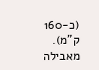(כ-160 ק"מ). מאבילה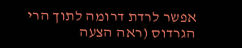אפשר לרדת דרומה לתוך הרי הגרדוס (ראה הצעה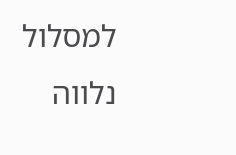למסלול נלווה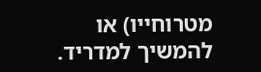מטרוחייו) או להמשיך למדריד.